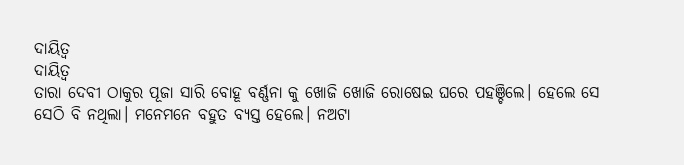ଦାୟିତ୍ୱ
ଦାୟିତ୍ୱ
ତାରା ଦେବୀ ଠାକୁର ପୂଜା ସାରି ବୋହୂ ବର୍ଣ୍ଣନା କୁ ଖୋଜି ଖୋଜି ରୋଷେଇ ଘରେ ପହଞ୍ଚିଲେ। ହେଲେ ସେ ସେଠି ବି ନଥିଲା। ମନେମନେ ବହୁତ ବ୍ୟସ୍ତ ହେଲେ। ନଅଟା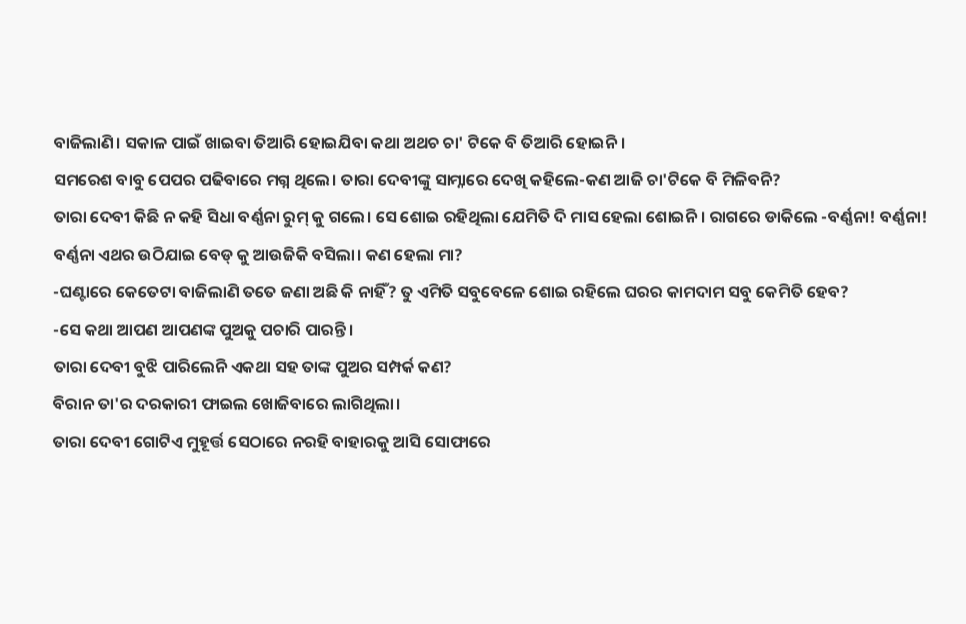ବାଜିଲାଣି। ସକାଳ ପାଇଁ ଖାଇବା ତିଆରି ହୋଇଯିବା କଥା ଅଥଚ ଚା' ଟିକେ ବି ତିଆରି ହୋଇନି।
ସମରେଶ ବାବୁ ପେପର ପଢିବାରେ ମଗ୍ନ ଥିଲେ। ତାରା ଦେବୀଙ୍କୁ ସାମ୍ନାରେ ଦେଖି କହିଲେ-କଣ ଆଜି ଚା'ଟିକେ ବି ମିଳିବନି?
ତାରା ଦେବୀ କିଛି ନ କହି ସିଧା ବର୍ଣ୍ଣନା ରୁମ୍ କୁ ଗଲେ। ସେ ଶୋଇ ରହିଥିଲା ଯେମିତି ଦି ମାସ ହେଲା ଶୋଇନି। ରାଗରେ ଡାକିଲେ -ବର୍ଣ୍ଣନା! ବର୍ଣ୍ଣନା!
ବର୍ଣ୍ଣନା ଏଥର ଉଠିଯାଇ ବେଡ୍ କୁ ଆଉଜିକି ବସିଲା। କଣ ହେଲା ମା?
-ଘଣ୍ଟାରେ କେତେଟା ବାଜିଲାଣି ତତେ ଜଣା ଅଛି କି ନାହିଁ? ତୁ ଏମିତି ସବୁବେଳେ ଶୋଇ ରହିଲେ ଘରର କାମଦାମ ସବୁ କେମିତି ହେବ?
-ସେ କଥା ଆପଣ ଆପଣଙ୍କ ପୁଅକୁ ପଚାରି ପାରନ୍ତି।
ତାରା ଦେବୀ ବୁଝି ପାରିଲେନି ଏକଥା ସହ ତାଙ୍କ ପୁଅର ସମ୍ପର୍କ କଣ?
ବିରାନ ତା'ର ଦରକାରୀ ଫାଇଲ ଖୋଜିବାରେ ଲାଗିଥିଲା।
ତାରା ଦେବୀ ଗୋଟିଏ ମୁହୂର୍ତ୍ତ ସେଠାରେ ନରହି ବାହାରକୁ ଆସି ସୋଫାରେ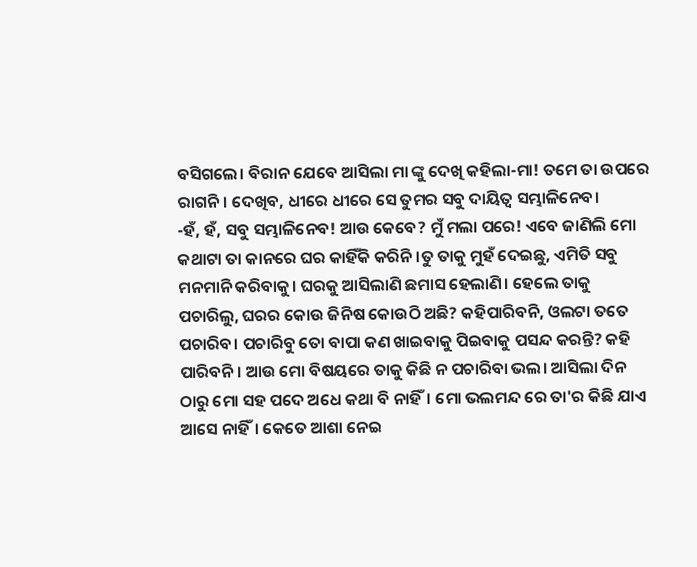ବସିଗଲେ। ବିରାନ ଯେବେ ଆସିଲା ମା ଙ୍କୁ ଦେଖି କହିଲା-ମା! ତମେ ତା ଉପରେ ରାଗନି। ଦେଖିବ, ଧୀରେ ଧୀରେ ସେ ତୁମର ସବୁ ଦାୟିତ୍ବ ସମ୍ଭାଳିନେବ।
-ହଁ, ହଁ, ସବୁ ସମ୍ଭାଳିନେବ! ଆଉ କେବେ? ମୁଁ ମଲା ପରେ! ଏବେ ଜାଣିଲି ମୋ କଥାଟା ତା କାନରେ ଘର କାହିଁକି କରିନି।ତୁ ତାକୁ ମୁହଁ ଦେଇଛୁ, ଏମିତି ସବୁ ମନମାନି କରିବାକୁ। ଘରକୁ ଆସିଲାଣି ଛମାସ ହେଲାଣି। ହେଲେ ତାକୁ ପଚାରିଲୁ, ଘରର କୋଉ ଜିନିଷ କୋଉଠି ଅଛି? କହିପାରିବନି, ଓଲଟା ତତେ ପଚାରିବ। ପଚାରିବୁ ତୋ ବାପା କଣ ଖାଇବାକୁ ପିଇବାକୁ ପସନ୍ଦ କରନ୍ତି? କହି ପାରିବନି। ଆଉ ମୋ ବିଷୟରେ ତାକୁ କିଛି ନ ପଚାରିବା ଭଲ। ଆସିଲା ଦିନ ଠାରୁ ମୋ ସହ ପଦେ ଅଧେ କଥା ବି ନାହିଁ। ମୋ ଭଲମନ୍ଦ ରେ ତା'ର କିଛି ଯାଏ ଆସେ ନାହିଁ। କେତେ ଆଶା ନେଇ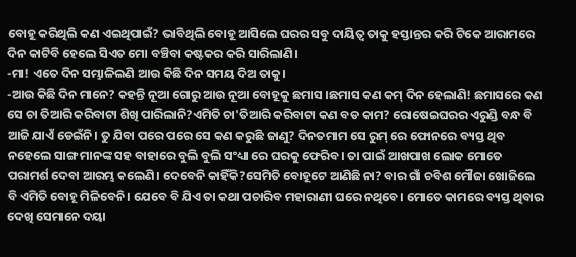ବୋହୂ କରିଥିଲି କଣ ଏଇଥିପାଇଁ? ଭାବିଥିଲି ବୋହୂ ଆସିଲେ ଘରର ସବୁ ଦାୟିତ୍ବ ତାକୁ ହସ୍ତାନ୍ତର କରି ଟିକେ ଆରାମରେ ଦିନ କାଟିବି ହେଲେ ସିଏତ ମୋ ବଞ୍ଚିବା କଷ୍ଟକର କରି ସାରିଲାଣି।
-ମା! ଏତେ ଦିନ ସମ୍ଭାଳିଲଣି ଆଉ କିଛି ଦିନ ସମୟ ଦିଅ ତାକୁ।
-ଆଉ କିଛି ଦିନ ମାନେ? କହନ୍ତି ନୂଆ ଗୋରୁ ଆଉ ନୂଆ ବୋହୂକୁ ଛମାସ ।ଛମାସ କଣ କମ୍ ଦିନ ହେଲାଣି! ଛମାସରେ କଣ ସେ ଚା ତିଆରି କରିବାଟା ଶିଖି ପାରିଲାନି?ଏମିତି ଚା'ତିଆରି କରିବାଟା କଣ ବଡ କାମ? ରୋଷେଇଘରର ଏରୁଣ୍ଡି ବନ୍ଧ ବି ଆଜି ଯାଏଁ ଡେଇଁନି। ତୁ ଯିବା ପରେ ପରେ ସେ କଣ କରୁଛି ଜାଣୁ? ଦିନତମାମ ସେ ରୁମ୍ ରେ ଫୋନରେ ବ୍ୟସ୍ତ ଥିବ ନହେଲେ ସାଙ୍ଗ ମାନଙ୍କ ସହ ବାହାରେ ବୁଲି ବୁଲି ସଂଧ୍ୟା ରେ ଘରକୁ ଫେରିବ। ତା ପାଇଁ ଆଖପାଖ ଲୋକ ମୋତେ ପରାମର୍ଶ ଦେବା ଆରମ୍ଭ କଲେଣି। ଦେବେନି କାହିଁକି?ସେମିତି ବୋହୂଟେ ଆଣିଛି ନା? ବାର ଗାଁ ଚବିଶ ମୌଜା ଖୋଜିଲେ ବି ଏମିତି ବୋହୂ ମିଳିବେନି। ଯେବେ ବି ଯିଏ ତା କଥା ପଚାରିବ ମହାରାଣୀ ଘରେ ନଥିବେ। ମୋତେ କାମରେ ବ୍ୟସ୍ତ ଥିବାର ଦେଖି ସେମାନେ ଦୟା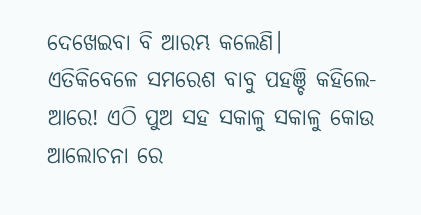ଦେଖେଇବା ବି ଆରମ୍ଭ କଲେଣି।
ଏତିକିବେଳେ ସମରେଶ ବାବୁ ପହଞ୍ଚି କହିଲେ-ଆରେ! ଏଠି ପୁଅ ସହ ସକାଳୁ ସକାଳୁ କୋଉ ଆଲୋଚନା ରେ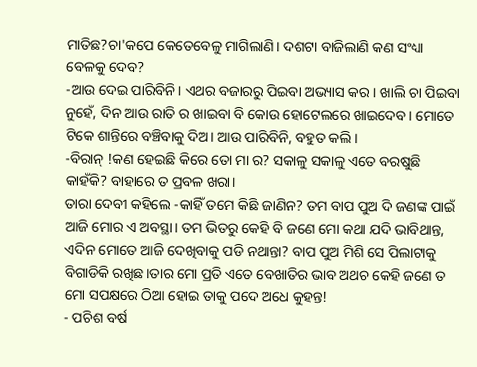ମାତିଛ?ଚା'କପେ କେତେବେଳୁ ମାଗିଲାଣି। ଦଶଟା ବାଜିଲାଣି କଣ ସଂଧ୍ୟା ବେଳକୁ ଦେବ?
-ଆଉ ଦେଇ ପାରିବିନି। ଏଥର ବଜାରରୁ ପିଇବା ଅଭ୍ୟାସ କର। ଖାଲି ଚା ପିଇବା ନୁହେଁ, ଦିନ ଆଉ ରାତି ର ଖାଇବା ବି କୋଉ ହୋଟେଲରେ ଖାଇଦେବ। ମୋତେ ଟିକେ ଶାନ୍ତିରେ ବଞ୍ଚିବାକୁ ଦିଅ। ଆଉ ପାରିବିନି, ବହୁତ କଲି।
-ବିରାନ୍ !କଣ ହେଇଛି କିରେ ତୋ ମା ର? ସକାଳୁ ସକାଳୁ ଏତେ ବରଷୁଛି କାହଁକି? ବାହାରେ ତ ପ୍ରବଳ ଖରା।
ତାରା ଦେବୀ କହିଲେ -କାହିଁ ତମେ କିଛି ଜାଣିନ? ତମ ବାପ ପୁଅ ଦି ଜଣଙ୍କ ପାଇଁ ଆଜି ମୋର ଏ ଅବସ୍ଥା। ତମ ଭିତରୁ କେହି ବି ଜଣେ ମୋ କଥା ଯଦି ଭାବିଥାନ୍ତ, ଏଦିନ ମୋତେ ଆଜି ଦେଖିବାକୁ ପଡି ନଥାନ୍ତା? ବାପ ପୁଅ ମିଶି ସେ ପିଲାଟାକୁ ବିଗାଡିକି ରଖିଛ।ତାର ମୋ ପ୍ରତି ଏତେ ବେଖାତିର ଭାବ ଅଥଚ କେହି ଜଣେ ତ ମୋ ସପକ୍ଷରେ ଠିଆ ହୋଇ ତାକୁ ପଦେ ଅଧେ କୁହନ୍ତ!
- ପଚିଶ ବର୍ଷ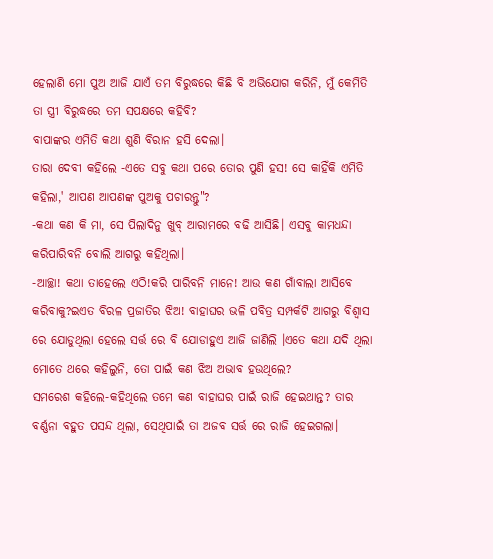ହେଲାଣି ମୋ ପୁଅ ଆଜି ଯାଏଁ ତମ ବିରୁଦ୍ଧରେ କିଛି ବି ଅଭିଯୋଗ କରିନି, ମୁଁ କେମିତି ତା ସ୍ତ୍ରୀ ବିରୁଦ୍ଧରେ ତମ ସପକ୍ଷରେ କହିବି?
ବାପାଙ୍କର ଏମିତି କଥା ଶୁଣି ବିରାନ ହସି ଦେଲା।
ତାରା ଦେବୀ କହିଲେ -ଏତେ ସବୁ କଥା ପରେ ତୋର ପୁଣି ହସ! ସେ କାହିଁକି ଏମିତି କହିଲା,' ଆପଣ ଆପଣଙ୍କ ପୁଅକୁ ପଚାରନ୍ତୁ"?
-କଥା କଣ କି ମା, ସେ ପିଲାଦିନୁ ଖୁବ୍ ଆରାମରେ ବଢି ଆସିଛି। ଏସବୁ କାମଧନ୍ଦା କରିପାରିବନି ବୋଲି ଆଗରୁ କହିଥିଲା।
-ଆଚ୍ଛା! କଥା ତାହେଲେ ଏଠି!କରି ପାରିବନି ମାନେ! ଆଉ କଣ ଗାଁବାଲା ଆସିବେ କରିବାକୁ?ଇଏତ ବିରଳ ପ୍ରଜାତିର ଝିଅ! ବାହାଘର ଭଳି ପବିତ୍ର ସମ୍ପର୍କଟି ଆଗରୁ ବିଶ୍ୱାସ ରେ ଯୋଡୁଥିଲା ହେଲେ ସର୍ତ୍ତ ରେ ବି ଯୋଡାହୁଏ ଆଜି ଜାଣିଲି ।ଏତେ କଥା ଯଦି ଥିଲା ମୋତେ ଥରେ କହିଲୁନି, ତୋ ପାଇଁ କଣ ଝିଅ ଅଭାବ ହଉଥିଲେ?
ସମରେଶ କହିଲେ-କହିଥିଲେ ତମେ କଣ ବାହାଘର ପାଇଁ ରାଜି ହେଇଥାନ୍ତ? ତାର ବର୍ଣ୍ଣନା ବହୁତ ପସନ୍ଦ ଥିଲା, ସେଥିପାଇଁ ତା ଅଜବ ସର୍ତ୍ତ ରେ ରାଜି ହେଇଗଲା।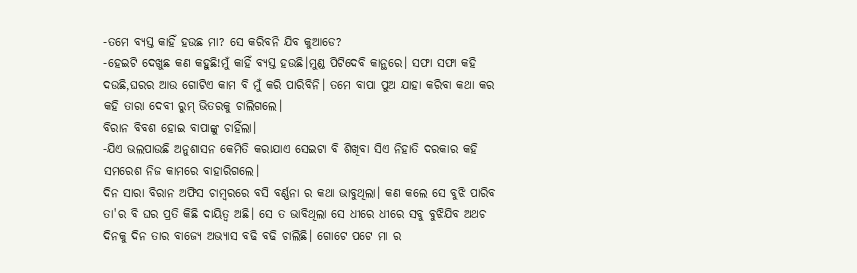-ତମେ ବ୍ୟସ୍ତ କାହିଁ ହଉଛ ମା? ସେ କରିବନି ଯିବ କୁଆଡେ?
-ହେଇଟି ଦେଖୁଛ କଣ କହୁଛି!ମୁଁ କାହିଁ ବ୍ୟସ୍ତ ହଉଛି।ମୁଣ୍ଡ ପିଟିଦେବି କାନ୍ଥରେ। ସଫା ସଫା କହି ଦଉଛି,ଘରର ଆଉ ଗୋଟିଏ କାମ ବି ମୁଁ କରି ପାରିବିନି। ତମେ ବାପା ପୁଅ ଯାହା କରିବା କଥା କର କହି ତାରା ଦେବୀ ରୁମ୍ ଭିତରକୁ ଚାଲିଗଲେ।
ବିରାନ ବିବଶ ହୋଇ ବାପାଙ୍କୁ ଚାହିଁଲା।
-ଯିଏ ଭଲପାଉଛି ଅନୁଶାସନ କେମିତି କରାଯାଏ ସେଇଟା ବି ଶିଖିବା ସିଏ ନିହାତି ଦରକାର କହି ସମରେଶ ନିଜ କାମରେ ବାହାରିଗଲେ।
ଦିନ ସାରା ବିରାନ ଅଫିସ ଚାମ୍ବରରେ ବସି ବର୍ଣ୍ଣନା ର କଥା ଭାବୁଥିଲା। କଣ କଲେ ସେ ବୁଝି ପାରିବ ତା'ର ବି ଘର ପ୍ରତି କିଛି ଦାୟିତ୍ବ ଅଛି। ସେ ତ ଭାବିଥିଲା ସେ ଧୀରେ ଧୀରେ ସବୁ ବୁଝିଯିବ ଅଥଚ ଦିନକୁ ଦିନ ତାର ବାଜ୍ୟେ ଅଭ୍ୟାସ ବଢି ବଢି ଚାଲିଛି। ଗୋଟେ ପଟେ ମା ର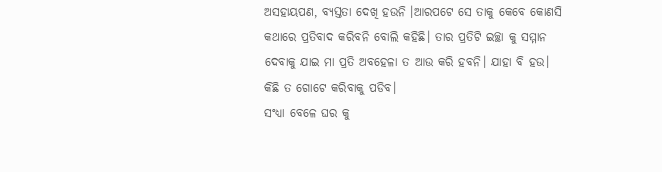ଅସହାୟପଣ, ବ୍ୟସ୍ତତା ଦେଖି ହଉନି ।ଆରପଟେ ସେ ତାକୁ କେବେ କୋଣସି କଥାରେ ପ୍ରତିବାଦ କରିବନି ବୋଲି କହିଛି। ତାର ପ୍ରତିଟି ଇଚ୍ଛା କୁ ସମ୍ମାନ ଦେବାକୁ ଯାଇ ମା ପ୍ରତି ଅବହେଳା ତ ଆଉ କରି ହବନି। ଯାହା ବି ହଉ। କିଛି ତ ଗୋଟେ କରିବାକୁ ପଡିବ।
ସଂଧ୍ୟା ବେଳେ ଘର କୁ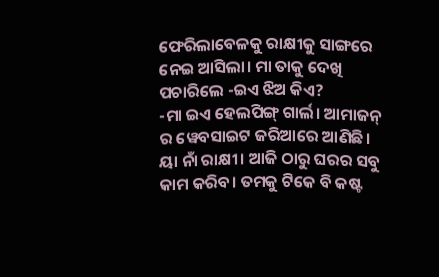ଫେରିଲାବେଳକୁ ରାକ୍ଷୀକୁ ସାଙ୍ଗରେ ନେଇ ଆସିଲା। ମା ତାକୁ ଦେଖି ପଚାରିଲେ -ଇଏ ଝିଅ କିଏ?
-ମା ଇଏ ହେଲପିଙ୍ଗ୍ ଗାର୍ଲ। ଆମାଜନ୍ ର ୱେବସାଇଟ ଜରିଆରେ ଆଣିଛି। ୟା ନାଁ ରାକ୍ଷୀ। ଆଜି ଠାରୁ ଘରର ସବୁ କାମ କରିବ। ତମକୁ ଟିକେ ବି କଷ୍ଟ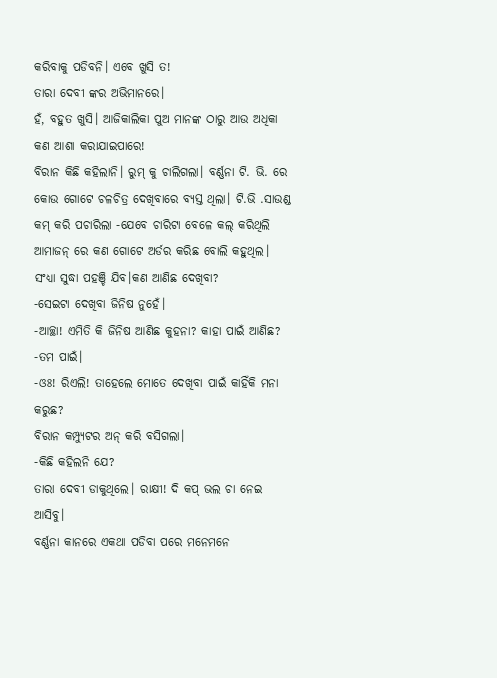କରିବାକୁ ପଡିବନି। ଏବେ ଖୁସି ତ!
ତାରା ଦେବୀ ଙ୍କର ଅଭିମାନରେ।
ହଁ, ବହୁତ ଖୁସି। ଆଜିକାଲିକା ପୁଅ ମାନଙ୍କ ଠାରୁ ଆଉ ଅଧିକା କଣ ଆଶା କରାଯାଇପାରେ!
ବିରାନ କିଛି କହିଲାନି। ରୁମ୍ କୁ ଚାଲିଗଲା। ବର୍ଣ୍ଣନା ଟି. ଭି. ରେ କୋଉ ଗୋଟେ ଚଳଚିତ୍ର ଦେଖିବାରେ ବ୍ୟସ୍ତ ଥିଲା। ଟି.ଭି .ସାଉଣ୍ଡ କମ୍ କରି ପଚାରିଲା -ଯେବେ ଚାରିଟା ବେଳେ କଲ୍ କରିଥିଲି ଆମାଜନ୍ ରେ କଣ ଗୋଟେ ଅର୍ଡର କରିଛ ବୋଲି କହୁଥିଲ। ସଂଧ୍ୟା ସୁଦ୍ଧା ପହଞ୍ଚି ଯିବ।କଣ ଆଣିଛ ଦେଖିବା?
-ସେଇଟା ଦେଖିବା ଜିନିଷ ନୁହେଁ।
-ଆଚ୍ଛା! ଏମିତି କି ଜିନିଷ ଆଣିଛ କୁହନା? କାହା ପାଇଁ ଆଣିଛ?
-ତମ ପାଇଁ।
-ଓଃ! ରିଏଲି! ତାହେଲେ ମୋତେ ଦେଖିବା ପାଇଁ କାହିଁକି ମନା କରୁଛ?
ବିରାନ କମ୍ପ୍ୟୁଟର ଅନ୍ କରି ବସିଗଲା।
-କିଛି କହିଲନି ଯେ?
ତାରା ଦେବୀ ଡାକୁଥିଲେ। ରାକ୍ଷୀ! ଦି କପ୍ ଭଲ ଚା ନେଇ ଆସିବୁ।
ବର୍ଣ୍ଣନା କାନରେ ଏକଥା ପଡିବା ପରେ ମନେମନେ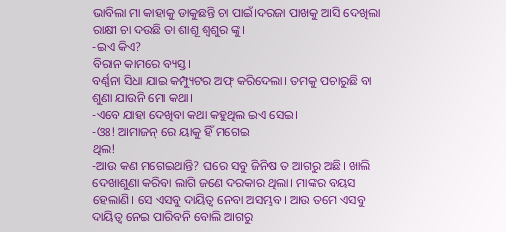ଭାବିଲା ମା କାହାକୁ ଡାକୁଛନ୍ତି ଚା ପାଇଁ।ଦରଜା ପାଖକୁ ଆସି ଦେଖିଲା ରାକ୍ଷୀ ଚା ଦଉଛି ତା ଶାଶୂ ଶ୍ବଶୁର ଙ୍କୁ।
-ଇଏ କିଏ?
ବିରାନ କାମରେ ବ୍ୟସ୍ତ।
ବର୍ଣ୍ଣନା ସିଧା ଯାଇ କମ୍ପ୍ୟୁଟର ଅଫ୍ କରିଦେଲା। ତମକୁ ପଚାରୁଛି ବା ଶୁଣା ଯାଉନି ମୋ କଥା।
-ଏବେ ଯାହା ଦେଖିବା କଥା କହୁଥିଲ ଇଏ ସେଇ।
-ଓଃ! ଆମାଜନ୍ ରେ ୟାକୁ ହିଁ ମଗେଇ
ଥିଲ!
-ଆଉ କଣ ମଗେଇଥାନ୍ତି? ଘରେ ସବୁ ଜିନିଷ ତ ଆଗରୁ ଅଛି। ଖାଲି ଦେଖାଶୁଣା କରିବା ଲାଗି ଜଣେ ଦରକାର ଥିଲା। ମାଙ୍କର ବୟସ ହେଲାଣି। ସେ ଏସବୁ ଦାୟିତ୍ବ ନେବା ଅସମ୍ଭବ। ଆଉ ତମେ ଏସବୁ ଦାୟିତ୍ବ ନେଇ ପାରିବନି ବୋଲି ଆଗରୁ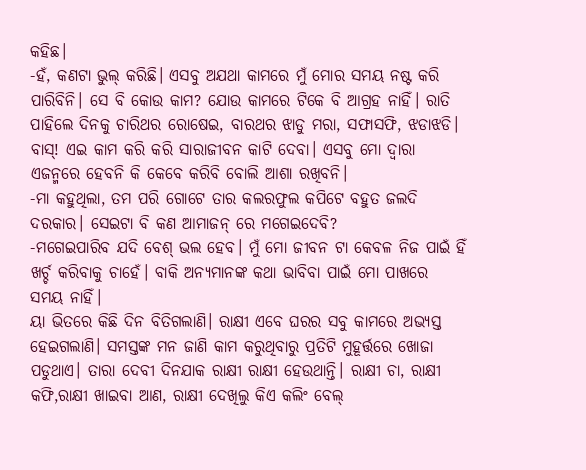କହିଛ।
-ହଁ, କଣଟା ଭୁଲ୍ କରିଛି। ଏସବୁ ଅଯଥା କାମରେ ମୁଁ ମୋର ସମୟ ନଷ୍ଟ କରି ପାରିବିନି। ସେ ବି କୋଉ କାମ? ଯୋଉ କାମରେ ଟିକେ ବି ଆଗ୍ରହ ନାହିଁ। ରାତି ପାହିଲେ ଦିନକୁ ଚାରିଥର ରୋଷେଇ, ବାରଥର ଝାଡୁ ମରା, ସଫାସଫି, ଝଡାଝଡି। ବାସ୍! ଏଇ କାମ କରି କରି ସାରାଜୀବନ କାଟି ଦେବା। ଏସବୁ ମୋ ଦ୍ଵାରା ଏଜନ୍ମରେ ହେବନି କି କେବେ କରିବି ବୋଲି ଆଶା ରଖିବନି।
-ମା କହୁଥିଲା, ତମ ପରି ଗୋଟେ ତାର କଲରଫୁଲ କପିଟେ ବହୁତ ଜଲଦି ଦରକାର। ସେଇଟା ବି କଣ ଆମାଜନ୍ ରେ ମଗେଇଦେବି?
-ମଗେଇପାରିବ ଯଦି ବେଶ୍ ଭଲ ହେବ। ମୁଁ ମୋ ଜୀବନ ଟା କେବଳ ନିଜ ପାଇଁ ହିଁ ଖର୍ଚ୍ଚ କରିବାକୁ ଚାହେଁ। ବାକି ଅନ୍ୟମାନଙ୍କ କଥା ଭାବିବା ପାଇଁ ମୋ ପାଖରେ ସମୟ ନାହିଁ।
ୟା ଭିତରେ କିଛି ଦିନ ବିତିଗଲାଣି। ରାକ୍ଷୀ ଏବେ ଘରର ସବୁ କାମରେ ଅଭ୍ୟସ୍ତ ହେଇଗଲାଣି। ସମସ୍ତଙ୍କ ମନ ଜାଣି କାମ କରୁଥିବାରୁ ପ୍ରତିଟି ମୁହୂର୍ତ୍ତରେ ଖୋଜା ପଡୁଥାଏ। ତାରା ଦେବୀ ଦିନଯାକ ରାକ୍ଷୀ ରାକ୍ଷୀ ହେଉଥାନ୍ତି। ରାକ୍ଷୀ ଚା, ରାକ୍ଷୀ କଫି,ରାକ୍ଷୀ ଖାଇବା ଆଣ, ରାକ୍ଷୀ ଦେଖିଲୁ କିଏ କଲିଂ ବେଲ୍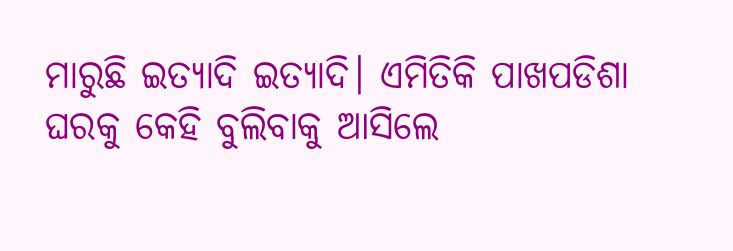ମାରୁଛି ଇତ୍ୟାଦି ଇତ୍ୟାଦି। ଏମିତିକି ପାଖପଡିଶା ଘରକୁ କେହି ବୁଲିବାକୁ ଆସିଲେ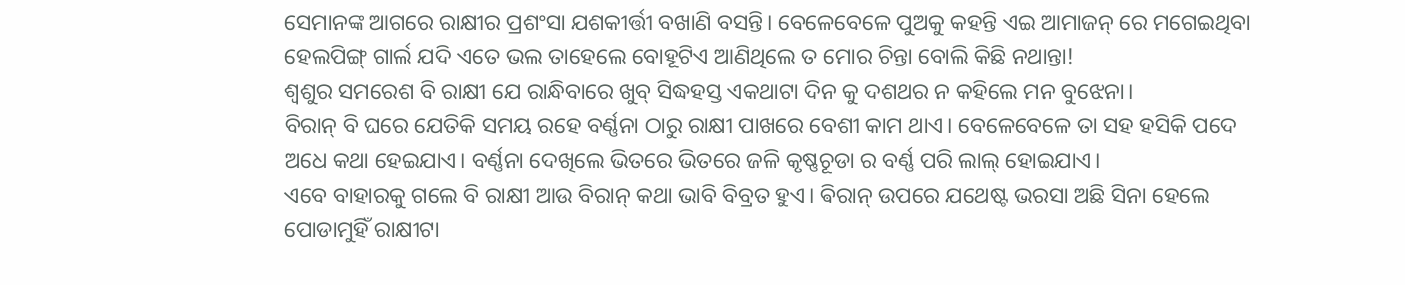ସେମାନଙ୍କ ଆଗରେ ରାକ୍ଷୀର ପ୍ରଶଂସା ଯଶକୀର୍ତ୍ତୀ ବଖାଣି ବସନ୍ତି। ବେଳେବେଳେ ପୁଅକୁ କହନ୍ତି ଏଇ ଆମାଜନ୍ ରେ ମଗେଇଥିବା ହେଲପିଙ୍ଗ୍ ଗାର୍ଲ ଯଦି ଏତେ ଭଲ ତାହେଲେ ବୋହୂଟିଏ ଆଣିଥିଲେ ତ ମୋର ଚିନ୍ତା ବୋଲି କିଛି ନଥାନ୍ତା!
ଶ୍ବଶୁର ସମରେଶ ବି ରାକ୍ଷୀ ଯେ ରାନ୍ଧିବାରେ ଖୁବ୍ ସିଦ୍ଧହସ୍ତ ଏକଥାଟା ଦିନ କୁ ଦଶଥର ନ କହିଲେ ମନ ବୁଝେନା।
ବିରାନ୍ ବି ଘରେ ଯେତିକି ସମୟ ରହେ ବର୍ଣ୍ଣନା ଠାରୁ ରାକ୍ଷୀ ପାଖରେ ବେଶୀ କାମ ଥାଏ। ବେଳେବେଳେ ତା ସହ ହସିକି ପଦେ ଅଧେ କଥା ହେଇଯାଏ। ବର୍ଣ୍ଣନା ଦେଖିଲେ ଭିତରେ ଭିତରେ ଜଳି କୃଷ୍ଣଚୂଡା ର ବର୍ଣ୍ଣ ପରି ଲାଲ୍ ହୋଇଯାଏ।
ଏବେ ବାହାରକୁ ଗଲେ ବି ରାକ୍ଷୀ ଆଉ ବିରାନ୍ କଥା ଭାବି ବିବ୍ରତ ହୁଏ। ଵିରାନ୍ ଉପରେ ଯଥେଷ୍ଟ ଭରସା ଅଛି ସିନା ହେଲେ ପୋଡାମୁହିଁ ରାକ୍ଷୀଟା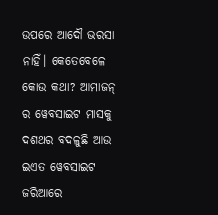ଉପରେ ଆଦୌ ଭରସା ନାହିଁ। କେତେବେଳେ କୋଉ କଥା? ଆମାଜନ୍ ର ୱେବସାଇଟ ମାସକୁ ଦଶଥର ବଦଳୁଛି ଆଉ ଇଏତ ୱେବସାଇଟ ଜରିଆରେ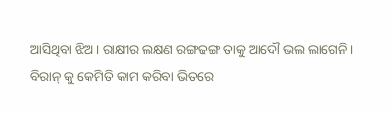ଆସିଥିବା ଝିଅ। ରାକ୍ଷୀର ଲକ୍ଷଣ ରଙ୍ଗଢଙ୍ଗ ତାକୁ ଆଦୌ ଭଲ ଲାଗେନି। ବିରାନ୍ କୁ କେମିତି କାମ କରିବା ଭିତରେ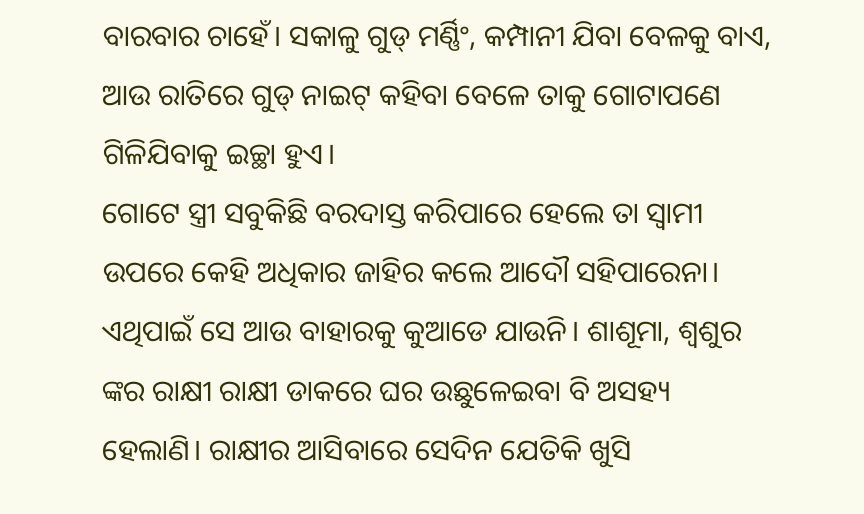ବାରବାର ଚାହେଁ। ସକାଳୁ ଗୁଡ୍ ମର୍ଣ୍ଣିଂ, କମ୍ପାନୀ ଯିବା ବେଳକୁ ବାଏ, ଆଉ ରାତିରେ ଗୁଡ୍ ନାଇଟ୍ କହିବା ବେଳେ ତାକୁ ଗୋଟାପଣେ ଗିଳିଯିବାକୁ ଇଚ୍ଛା ହୁଏ।
ଗୋଟେ ସ୍ତ୍ରୀ ସବୁକିଛି ବରଦାସ୍ତ କରିପାରେ ହେଲେ ତା ସ୍ୱାମୀ ଉପରେ କେହି ଅଧିକାର ଜାହିର କଲେ ଆଦୌ ସହିପାରେନା।
ଏଥିପାଇଁ ସେ ଆଉ ବାହାରକୁ କୁଆଡେ ଯାଉନି। ଶାଶୂମା, ଶ୍ବଶୁର ଙ୍କର ରାକ୍ଷୀ ରାକ୍ଷୀ ଡାକରେ ଘର ଉଛୁଳେଇବା ବି ଅସହ୍ୟ ହେଲାଣି। ରାକ୍ଷୀର ଆସିବାରେ ସେଦିନ ଯେତିକି ଖୁସି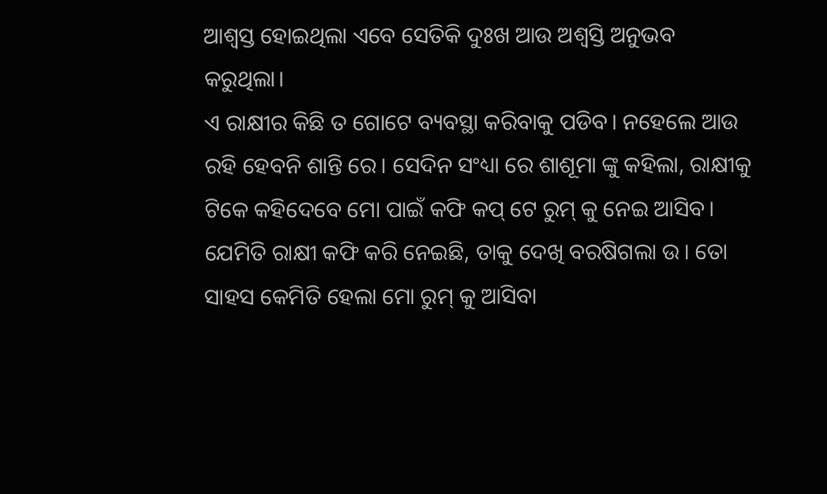ଆଶ୍ୱସ୍ତ ହୋଇଥିଲା ଏବେ ସେତିକି ଦୁଃଖ ଆଉ ଅଶ୍ୱସ୍ତି ଅନୁଭବ କରୁଥିଲା।
ଏ ରାକ୍ଷୀର କିଛି ତ ଗୋଟେ ବ୍ୟବସ୍ଥା କରିବାକୁ ପଡିବ। ନହେଲେ ଆଉ ରହି ହେବନି ଶାନ୍ତି ରେ। ସେଦିନ ସଂଧ୍ୟା ରେ ଶାଶୂମା ଙ୍କୁ କହିଲା, ରାକ୍ଷୀକୁ ଟିକେ କହିଦେବେ ମୋ ପାଇଁ କଫି କପ୍ ଟେ ରୁମ୍ କୁ ନେଇ ଆସିବ।
ଯେମିତି ରାକ୍ଷୀ କଫି କରି ନେଇଛି, ତାକୁ ଦେଖି ବରଷିଗଲା ଉ। ତୋ ସାହସ କେମିତି ହେଲା ମୋ ରୁମ୍ କୁ ଆସିବା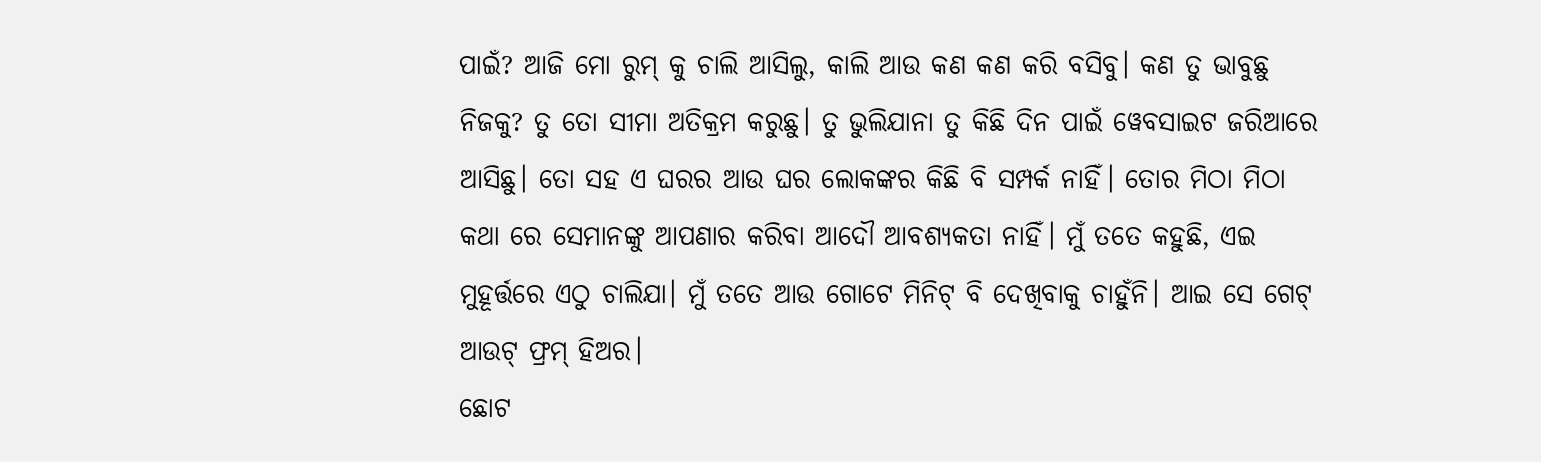ପାଇଁ? ଆଜି ମୋ ରୁମ୍ କୁ ଚାଲି ଆସିଲୁ, କାଲି ଆଉ କଣ କଣ କରି ବସିବୁ। କଣ ତୁ ଭାବୁଛୁ ନିଜକୁ? ତୁ ତୋ ସୀମା ଅତିକ୍ରମ କରୁଛୁ। ତୁ ଭୁଲିଯାନା ତୁ କିଛି ଦିନ ପାଇଁ ୱେବସାଇଟ ଜରିଆରେ ଆସିଛୁ। ତୋ ସହ ଏ ଘରର ଆଉ ଘର ଲୋକଙ୍କର କିଛି ବି ସମ୍ପର୍କ ନାହିଁ। ତୋର ମିଠା ମିଠା କଥା ରେ ସେମାନଙ୍କୁ ଆପଣାର କରିବା ଆଦୌ ଆବଶ୍ୟକତା ନାହିଁ। ମୁଁ ତତେ କହୁଛି, ଏଇ ମୁହୂର୍ତ୍ତରେ ଏଠୁ ଚାଲିଯା। ମୁଁ ତତେ ଆଉ ଗୋଟେ ମିନିଟ୍ ବି ଦେଖିବାକୁ ଚାହୁଁନି। ଆଇ ସେ ଗେଟ୍ ଆଉଟ୍ ଫ୍ରମ୍ ହିଅର।
ଛୋଟ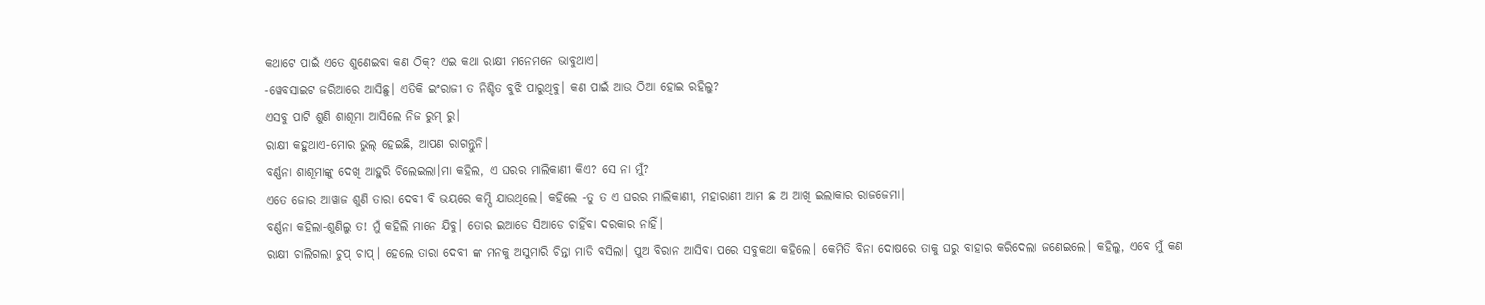କଥାଟେ ପାଇଁ ଏତେ ଶୁଣେଇବା କଣ ଠିକ୍? ଏଇ କଥା ରାକ୍ଷୀ ମନେମନେ ଭାବୁଥାଏ।
-ୱେବସାଇଟ ଜରିଆରେ ଆସିଛୁ। ଏତିକି ଇଂରାଜୀ ତ ନିଶ୍ଚିତ ବୁଝି ପାରୁଥିବୁ। କଣ ପାଇଁ ଆଉ ଠିଆ ହୋଇ ରହିଲୁ?
ଏସବୁ ପାଟି ଶୁଣି ଶାଶୂମା ଆସିଲେ ନିଜ ରୁମ୍ ରୁ।
ରାକ୍ଷୀ କହୁଥାଏ-ମୋର ଭୁଲ୍ ହେଇଛି, ଆପଣ ରାଗନ୍ତୁନି।
ବର୍ଣ୍ଣନା ଶାଶୂମାଙ୍କୁ ଦେଖି ଆହୁରି ଚିଲେଇଲା।ମା କହିଲ, ଏ ଘରର ମାଲିକାଣୀ କିଏ? ସେ ନା ମୁଁ?
ଏତେ ଜୋର ଆୱାଜ ଶୁଣି ତାରା ଦେବୀ ବି ଭୟରେ କମ୍ପି ଯାଉଥିଲେ। କହିଲେ -ତୁ ତ ଏ ଘରର ମାଲିକାଣୀ, ମହାରାଣୀ ଆମ ଛ ଅ ଆଖି ଇଲାକାର ରାଜଜେମା।
ବର୍ଣ୍ଣନା କହିଲା-ଶୁଣିଲୁ ତ! ମୁଁ କହିଲି ମାନେ ଯିବୁ। ତୋର ଇଆଡେ ସିଆଡେ ଚାହିଁବା ଦରକାର ନାହିଁ।
ରାକ୍ଷୀ ଚାଲିଗଲା ଚୁପ୍ ଚାପ୍। ହେଲେ ତାରା ଦେବୀ ଙ୍କ ମନକୁ ଅସୁମାରି ଚିନ୍ତା ମାଡି ବସିଲା। ପୁଅ ବିରାନ ଆସିବା ପରେ ସବୁକଥା କହିଲେ। କେମିତି ବିନା ଦୋଷରେ ତାକୁ ଘରୁ ବାହାର କରିଦେଲା ଜଣେଇଲେ। କହିଲୁ, ଏବେ ମୁଁ କଣ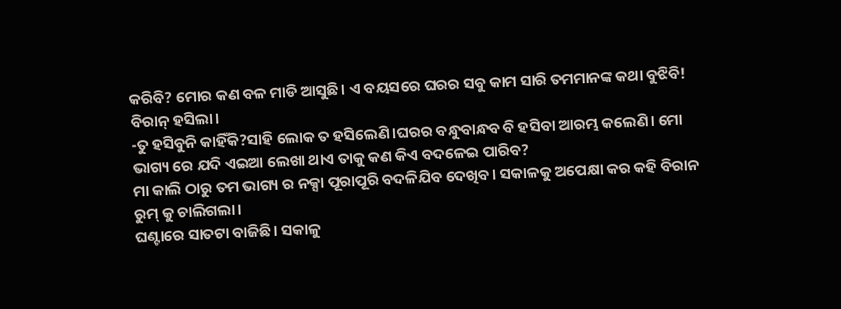କରିବି? ମୋର କଣ ବଳ ମାଡି ଆସୁଛି। ଏ ବୟସରେ ଘରର ସବୁ କାମ ସାରି ତମମାନଙ୍କ କଥା ବୁଝିବି!
ବିରାନ୍ ହସିଲା।
-ତୁ ହସିବୁନି କାହିଁକି?ସାହି ଲୋକ ତ ହସିଲେଣି।ଘରର ବନ୍ଧୁବାନ୍ଧବ ବି ହସିବା ଆରମ୍ଭ କଲେଣି। ମୋ ଭାଗ୍ୟ ରେ ଯଦି ଏଇଆ ଲେଖା ଥାଏ ତାକୁ କଣ କିଏ ବଦଳେଇ ପାରିବ?
ମା କାଲି ଠାରୁ ତମ ଭାଗ୍ୟ ର ନକ୍ସା ପୂରାପୂରି ବଦଳିଯିବ ଦେଖିବ। ସକାଳକୁ ଅପେକ୍ଷା କର କହି ବିରାନ ରୁମ୍ କୁ ଚାଲିଗଲା।
ଘଣ୍ଟାରେ ସାତଟା ବାଜିଛି। ସକାଳୁ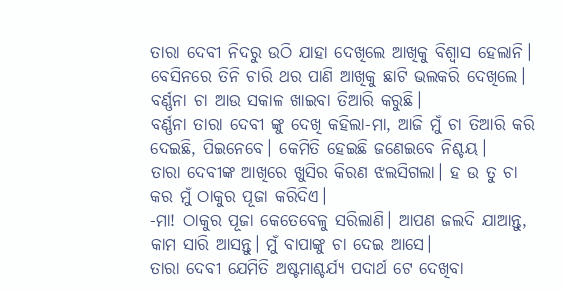ତାରା ଦେବୀ ନିଦରୁ ଉଠି ଯାହା ଦେଖିଲେ ଆଖିକୁ ବିଶ୍ୱାସ ହେଲାନି। ବେସିନରେ ତିନି ଚାରି ଥର ପାଣି ଆଖିକୁ ଛାଟି ଭଲକରି ଦେଖିଲେ। ବର୍ଣ୍ଣନା ଚା ଆଉ ସକାଳ ଖାଇବା ତିଆରି କରୁଛି।
ବର୍ଣ୍ଣନା ତାରା ଦେବୀ ଙ୍କୁ ଦେଖି କହିଲା-ମା, ଆଜି ମୁଁ ଚା ତିଆରି କରି ଦେଇଛି, ପିଇନେବେ। କେମିତି ହେଇଛି ଜଣେଇବେ ନିଶ୍ଚୟ।
ତାରା ଦେବୀଙ୍କ ଆଖିରେ ଖୁସିର କିରଣ ଝଲସିଗଲା। ହ ଉ ତୁ ଚା କର ମୁଁ ଠାକୁର ପୂଜା କରିଦିଏ।
-ମା! ଠାକୁର ପୂଜା କେତେବେଳୁ ସରିଲାଣି। ଆପଣ ଜଲଦି ଯାଆନ୍ତୁ, କାମ ସାରି ଆସନ୍ତୁ। ମୁଁ ବାପାଙ୍କୁ ଚା ଦେଇ ଆସେ।
ତାରା ଦେବୀ ଯେମିତି ଅଷ୍ଟମାଶ୍ଚର୍ଯ୍ୟ ପଦାର୍ଥ ଟେ ଦେଖିବା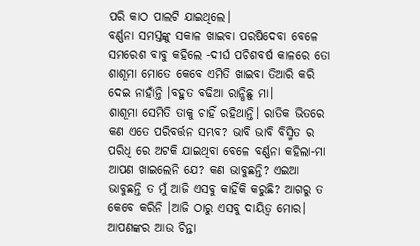ପରି କାଠ ପାଲଟି ଯାଇଥିଲେ।
ବର୍ଣ୍ଣନା ସମସ୍ତଙ୍କୁ ସକାଳ ଖାଇବା ପରଷିଦେବା ବେଳେ ସମରେଶ ବାବୁ କହିଲେ -ଦୀର୍ଘ ପଚିଶବର୍ଷ କାଳରେ ତୋ ଶାଶୂମା ମୋତେ କେବେ ଏମିତି ଖାଇବା ତିଆରି କରି ଦେଇ ନାହାଁନ୍ତି ।ବହୁତ ବଢିଆ ରାନ୍ଧିଛୁ ମା।
ଶାଶୂମା ସେମିତି ତାକୁ ଚାହିଁ ରହିଥାନ୍ତି। ରାତିକ ଭିତରେ କଣ ଏତେ ପରିବର୍ତ୍ତନ ସମ୍ଭବ? ଭାବି ଭାବି ବିସ୍ମିତ ର ପରିଧି ରେ ଅଟକି ଯାଇଥିବା ବେଳେ ବର୍ଣ୍ଣନା କହିଲା-ମା ଆପଣ ଖାଇଲେନି ଯେ? କଣ ଭାବୁଛନ୍ତି? ଏଇଆ ଭାବୁଛନ୍ତି ତ ମୁଁ ଆଜି ଏସବୁ କାହିଁକି କରୁଛି? ଆଗରୁ ତ କେବେ କରିନି ।ଆଜି ଠାରୁ ଏସବୁ ଦାୟିତ୍ବ ମୋର। ଆପଣଙ୍କର ଆଉ ଚିନ୍ତା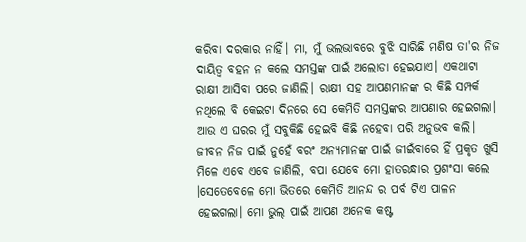କରିବା ଦରକାର ନାହିଁ। ମା, ମୁଁ ଭଲଭାବରେ ବୁଝି ସାରିଛି ମଣିଷ ତା'ର ନିଜ ଦାୟିତ୍ବ ବହନ ନ କଲେ ସମସ୍ତଙ୍କ ପାଇଁ ଅଲୋଡା ହେଇଯାଏ। ଏକଥାଟା ରାକ୍ଷୀ ଆସିବା ପରେ ଜାଣିଲି। ରାକ୍ଷୀ ସହ ଆପଣମାନଙ୍କ ର କିଛି ସମ୍ପର୍କ ନଥିଲେ ବି କେଇଟା ଦିନରେ ସେ କେମିତି ସମସ୍ତଙ୍କର ଆପଣାର ହେଇଗଲା। ଆଉ ଏ ଘରର ମୁଁ ସବୁକିଛି ହେଇବି କିଛି ନହେବା ପରି ଅନୁଭବ କଲି। ଜୀବନ ନିଜ ପାଇଁ ନୁହେଁ ବରଂ ଅନ୍ୟମାନଙ୍କ ପାଇଁ ଜୀଇଁବାରେ ହିଁ ପ୍ରକୃତ ଖୁସି ମିଳେ ଏବେ ଏବେ ଜାଣିଲି, ବପା ଯେବେ ମୋ ହାତରନ୍ଧାର ପ୍ରଶଂସା କଲେ ।ସେତେବେଳେ ମୋ ଭିତରେ କେମିତି ଆନନ୍ଦ ର ପର୍ବ ଟିଏ ପାଳନ ହେଇଗଲା। ମୋ ଭୁଲ୍ ପାଇଁ ଆପଣ ଅନେକ କଷ୍ଟ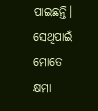ପାଇଛନ୍ତି। ସେଥିପାଇଁ ମୋତେ କ୍ଷମା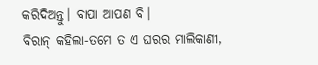କରିଦିଅନ୍ତୁ। ବାପା ଆପଣ ବି।
ବିରାନ୍ କହିଲା-ତମେ ତ ଏ ଘରର ମାଲିକାଣୀ,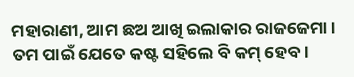ମହାରାଣୀ, ଆମ ଛଅ ଆଖି ଇଲାକାର ରାଜଜେମା। ତମ ପାଇଁ ଯେତେ କଷ୍ଟ ସହିଲେ ବି କମ୍ ହେବ।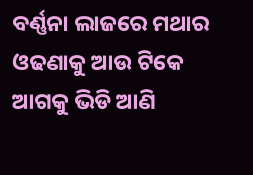ବର୍ଣ୍ଣନା ଲାଜରେ ମଥାର ଓଢଣାକୁ ଆଉ ଟିକେ ଆଗକୁ ଭିଡି ଆଣି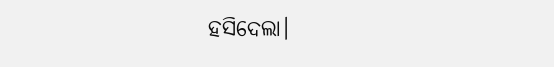ହସିଦେଲା।